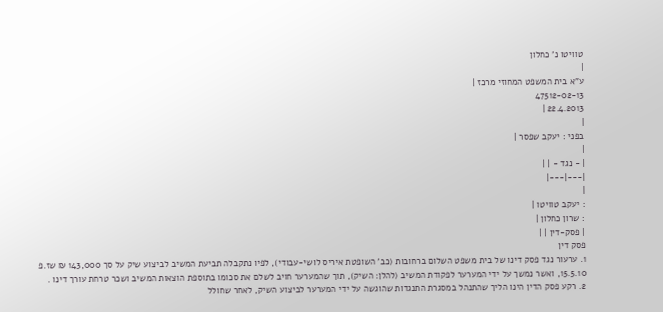טוויטו נ' כחלון
|
ע"א בית המשפט המחוזי מרכז |
47512-02-13
22.4.2013 |
|
בפני : יעקב שפסר |
|
| - נגד - | |
|---|---|
|
: יעקב טוויטו |
: שרון כחלון |
| פסק-דין | |
פסק דין
1. ערעור נגד פסק דינו של בית משפט השלום ברחובות (כב' השופטת איריס לושי-עבודי), לפיו נתקבלה תביעת המשיב לביצוע שיק על סך 143,000 ₪ שז.פ 15.5.10, ואשר נמשך על ידי המערער לפקודת המשיב (להלן: השיק), תוך שהמערער חויב לשלם את סכומו בתוספת הוצאות המשיב ושכר טרחת עורך דינו .
2. רקע פסק הדין הינו הליך שהתנהל במסגרת התנגדות שהוגשה על ידי המערער לביצוע השיק, לאחר שחולל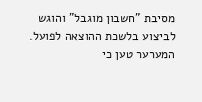מסיבת "חשבון מוגבל" והוגש לביצוע בלשכת ההוצאה לפועל. המערער טען כי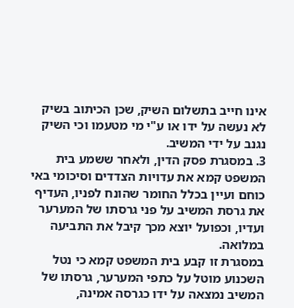אינו חייב בתשלום השיק, שכן הכיתוב בשיק לא נעשה על ידו או ע"י מי מטעמו וכי השיק נגנב על ידי המשיב.
3. במסגרת פסק הדין, ולאחר ששמע בית המשפט קמא את עדויות הצדדים וסיכומי באי כוחם ועיין בכלל החומר שהונח לפניו, העדיף את גרסת המשיב על פני גרסתו של המערער ועדיו, וכפועל יוצא מכך קיבל את התביעה במלואה.
במסגרת זו קבע בית המשפט קמא כי נטל השכנוע מוטל על כתפי המערער, גרסתו של המשיב נמצאה על ידו כגרסה אמינה,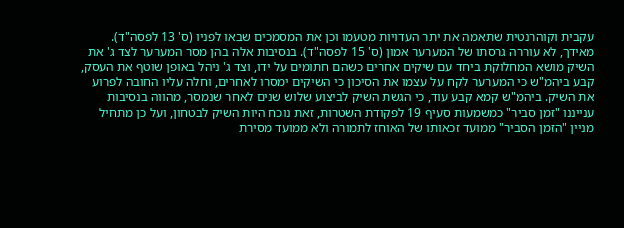עקבית וקוהרנטית שתאמה את יתר העדויות מטעמו וכן את המסמכים שבאו לפניו (ס' 13 לפסה"ד). מאידך, לא עוררה גרסתו של המערער אמון (ס' 15 לפסה"ד). בנסיבות אלה בהן מסר המערער לצד ג' את השיק מושא המחלוקת ביחד עם שיקים אחרים כשהם חתומים על ידו, וצד ג' ניהל באופן שוטף את העסק, קבע ביהמ"ש כי המערער לקח על עצמו את הסיכון כי השיקים ימסרו לאחרים, וחלה עליו החובה לפרוע את השיק. ביהמ"ש קמא קבע עוד, כי הגשת השיק לביצוע שלוש שנים לאחר שנמסר, מהווה בנסיבות ענייננו "זמן סביר" כמשמעות סעיף 19 לפקודת השטרות, זאת נוכח היות השיק לבטחון, ועל כן מתחיל מניין "הזמן הסביר" ממועד זכאותו של האוחז לתמורה ולא ממועד מסירת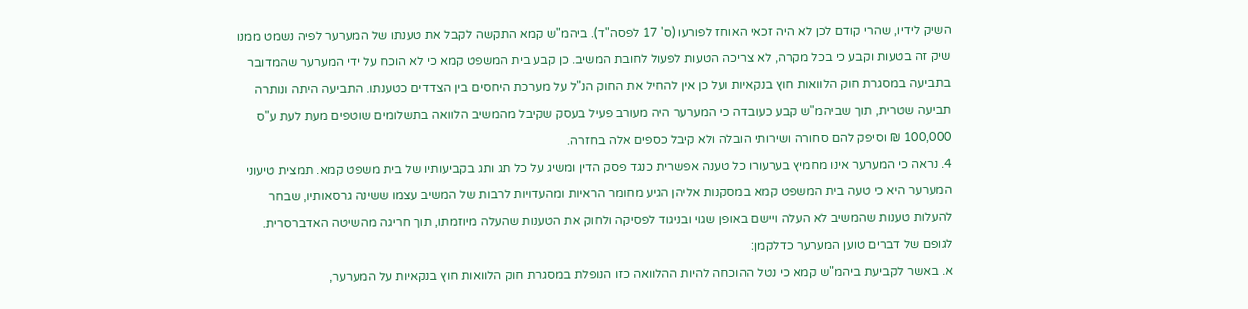השיק לידיו, שהרי קודם לכן לא היה זכאי האוחז לפורעו (ס' 17 לפסה"ד). ביהמ"ש קמא התקשה לקבל את טענתו של המערער לפיה נשמט ממנו שיק זה בטעות וקבע כי בכל מקרה, לא צריכה הטעות לפעול לחובת המשיב. כן קבע בית המשפט קמא כי לא הוכח על ידי המערער שהמדובר בתביעה במסגרת חוק הלוואות חוץ בנקאיות ועל כן אין להחיל את החוק הנ"ל על מערכת היחסים בין הצדדים כטענתו. התביעה היתה ונותרה תביעה שטרית, תוך שביהמ"ש קבע כעובדה כי המערער היה מעורב פעיל בעסק שקיבל מהמשיב הלוואה בתשלומים שוטפים מעת לעת ע"ס 100,000 ₪ וסיפק להם סחורה ושירותי הובלה ולא קיבל כספים אלה בחזרה.
4. נראה כי המערער אינו מחמיץ בערעורו כל טענה אפשרית כנגד פסק הדין ומשיג על כל תג ותג בקביעותיו של בית משפט קמא. תמצית טיעוני המערער היא כי טעה בית המשפט קמא במסקנות אליהן הגיע מחומר הראיות ומהעדויות לרבות של המשיב עצמו ששינה גרסאותיו, שבחר להעלות טענות שהמשיב לא העלה ויישם באופן שגוי ובניגוד לפסיקה ולחוק את הטענות שהעלה מיוזמתו, תוך חריגה מהשיטה האדברסרית.
לגופם של דברים טוען המערער כדלקמן:
א. באשר לקביעת ביהמ"ש קמא כי נטל ההוכחה להיות ההלוואה כזו הנופלת במסגרת חוק הלוואות חוץ בנקאיות על המערער,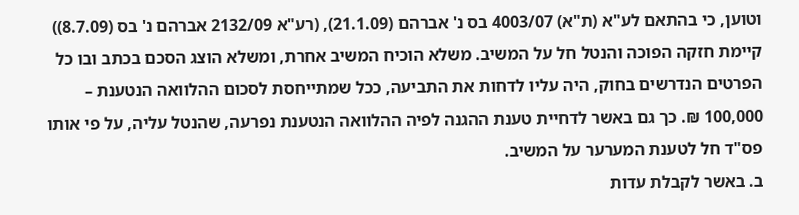וטוען, כי בהתאם לע"א (ת"א) 4003/07 בס נ' אברהם (21.1.09), (רע"א 2132/09 אברהם נ' בס (8.7.09)) קיימת חזקה הפוכה והנטל חל על המשיב. משלא הוכיח המשיב אחרת, ומשלא הוצג הסכם בכתב ובו כל הפרטים הנדרשים בחוק, היה עליו לדחות את התביעה, ככל שמתייחסת לסכום ההלוואה הנטענת – 100,000 ₪. כך גם באשר לדחיית טענת ההגנה לפיה ההלוואה הנטענת נפרעה, שהנטל עליה, על פי אותו פס"ד חל לטענת המערער על המשיב.
ב. באשר לקבלת עדות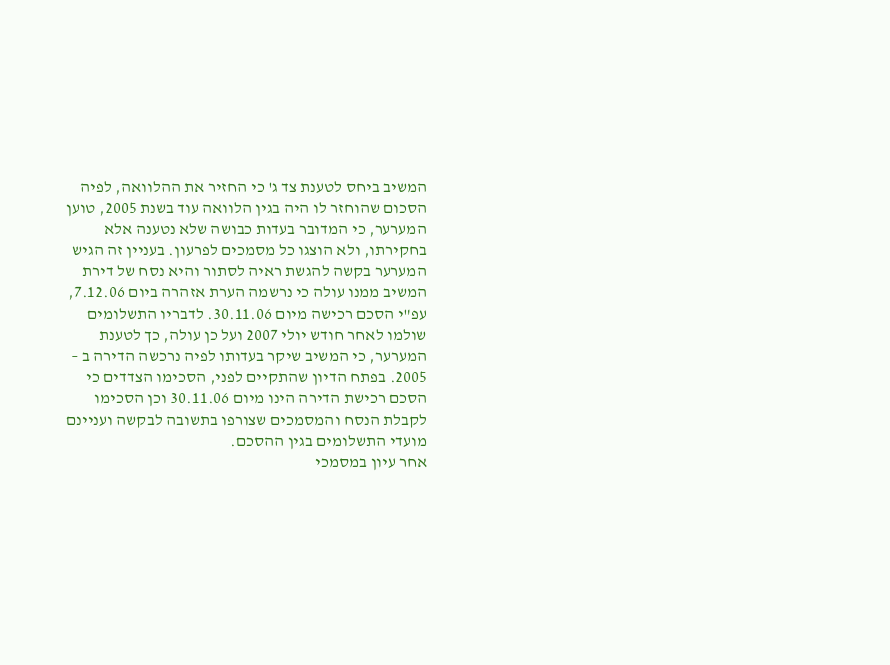המשיב ביחס לטענת צד ג' כי החזיר את ההלוואה, לפיה הסכום שהוחזר לו היה בגין הלוואה עוד בשנת 2005, טוען המערער, כי המדובר בעדות כבושה שלא נטענה אלא בחקירתו, ולא הוצגו כל מסמכים לפרעון. בעניין זה הגיש המערער בקשה להגשת ראיה לסתור והיא נסח של דירת המשיב ממנו עולה כי נרשמה הערת אזהרה ביום 7.12.06, עפ"י הסכם רכישה מיום 30.11.06. לדבריו התשלומים שולמו לאחר חודש יולי 2007 ועל כן עולה, כך לטענת המערער, כי המשיב שיקר בעדותו לפיה נרכשה הדירה ב – 2005. בפתח הדיון שהתקיים לפני, הסכימו הצדדים כי הסכם רכישת הדירה הינו מיום 30.11.06 וכן הסכימו לקבלת הנסח והמסמכים שצורפו בתשובה לבקשה ועניינם מועדי התשלומים בגין ההסכם.
אחר עיון במסמכי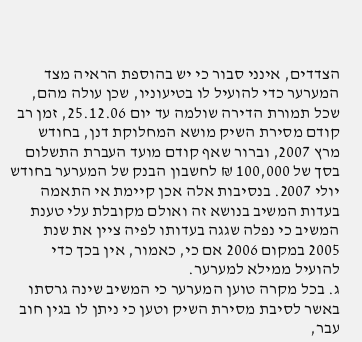הצדדים, אינני סבור כי יש בהוספת הראיה מצד המערער כדי להועיל לו בטיעוניו, שכן עולה מהם, שכל תמורת הדירה שולמה עד יום 25.12.06, זמן רב קודם מסירת השיק מושא המחלוקת דנן, בחודש מרץ 2007, וברור שאף קודם מועד העברת התשלום בסך של 100,000 ₪ לחשבון הבנק של המערער בחודש יולי 2007. בנסיבות אלה אכן קיימת אי התאמה בעדות המשיב בנושא זה ואולם מקובלת עלי טענת המשיב כי נפלה שגגה בעדותו לפיה ציין את שנת 2005 במקום 2006 אם כי, כאמור, אין בכך כדי להועיל ממילא למערער.
ג. בכל מקרה טוען המערער כי המשיב שינה גרסתו באשר לסיבת מסירת השיק וטען כי ניתן לו בגין חוב עבר,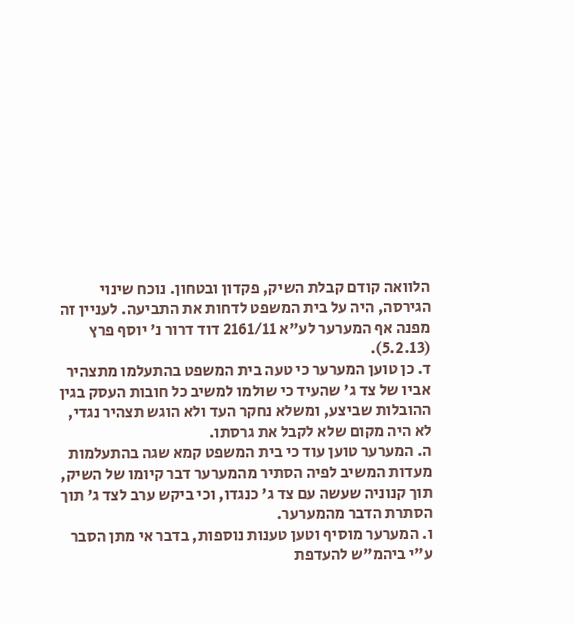הלוואה קודם קבלת השיק, פקדון ובטחון. נוכח שינוי הגירסה, היה על בית המשפט לדחות את התביעה. לעניין זה מפנה אף המערער לע"א 2161/11 דוד דרור נ' יוסף פרץ (5.2.13).
ד. כן טוען המערער כי טעה בית המשפט בהתעלמו מתצהיר אביו של צד ג' שהעיד כי שולמו למשיב כל חובות העסק בגין ההובלות שביצע, ומשלא נחקר העד ולא הוגש תצהיר נגדי, לא היה מקום שלא לקבל את גרסתו.
ה. המערער טוען עוד כי בית המשפט קמא שגה בהתעלמות מעדות המשיב לפיה הסתיר מהמערער דבר קיומו של השיק, תוך קנוניה שעשה עם צד ג' כנגדו, וכי ביקש ערב לצד ג' תוך הסתרת הדבר מהמערער.
ו. המערער מוסיף וטען טענות נוספות, בדבר אי מתן הסבר ע"י ביהמ"ש להעדפת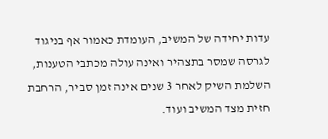עדות יחידה של המשיב, העומדת כאמור אף בניגוד לגרסה שמסר בתצהיר ואינה עולה מכתבי הטענות, השלמת השיק לאחר 3 שנים אינה זמן סביר, הרחבת חזית מצד המשיב ועוד.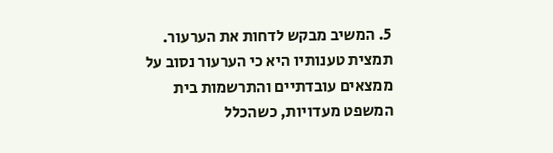5. המשיב מבקש לדחות את הערעור. תמצית טענותיו היא כי הערעור נסוב על ממצאים עובדתיים והתרשמות בית המשפט מעדויות, כשהכלל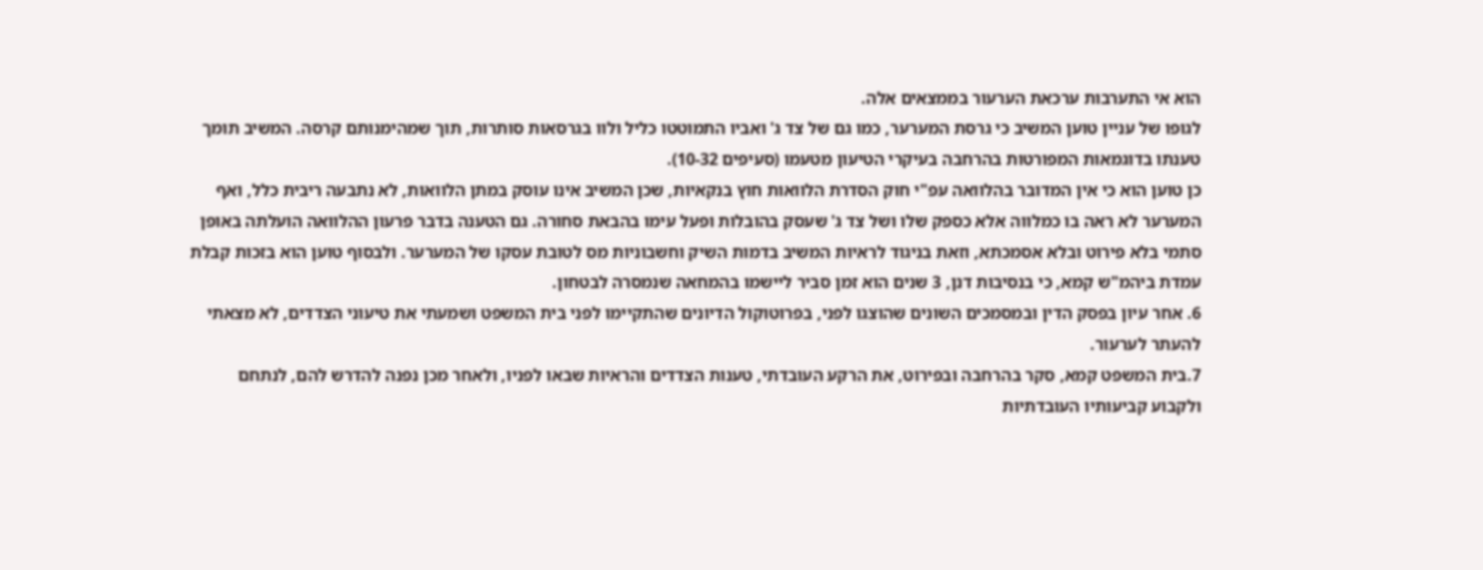הוא אי התערבות ערכאת הערעור בממצאים אלה.
לגופו של עניין טוען המשיב כי גרסת המערער, כמו גם של צד ג' ואביו התמוטטו כליל ולוו בגרסאות סותרות, תוך שמהימנותם קרסה. המשיב תומך טענתו בדוגמאות המפורטות בהרחבה בעיקרי הטיעון מטעמו (סעיפים 10-32).
כן טוען הוא כי אין המדובר בהלוואה עפ"י חוק הסדרת הלוואות חוץ בנקאיות, שכן המשיב אינו עוסק במתן הלוואות, לא נתבעה ריבית כלל, ואף המערער לא ראה בו כמלווה אלא כספק שלו ושל צד ג' שעסק בהובלות ופעל עימו בהבאת סחורה. גם הטענה בדבר פרעון ההלוואה הועלתה באופן סתמי בלא פירוט ובלא אסמכתא, וזאת בניגוד לראיות המשיב בדמות השיק וחשבוניות מס לטובת עסקו של המערער. ולבסוף טוען הוא בזכות קבלת עמדת ביהמ"ש קמא, כי בנסיבות דנן, 3 שנים הוא זמן סביר ליישמו בהמחאה שנמסרה לבטחון.
6. אחר עיון בפסק הדין ובמסמכים השונים שהוצגו לפני, בפרוטוקול הדיונים שהתקיימו לפני בית המשפט ושמעתי את טיעוני הצדדים, לא מצאתי להעתר לערעור.
7.בית המשפט קמא, סקר בהרחבה ובפירוט, את הרקע העובדתי, טענות הצדדים והראיות שבאו לפניו, ולאחר מכן נפנה להדרש להם, לנתחם ולקבוע קביעותיו העובדתיות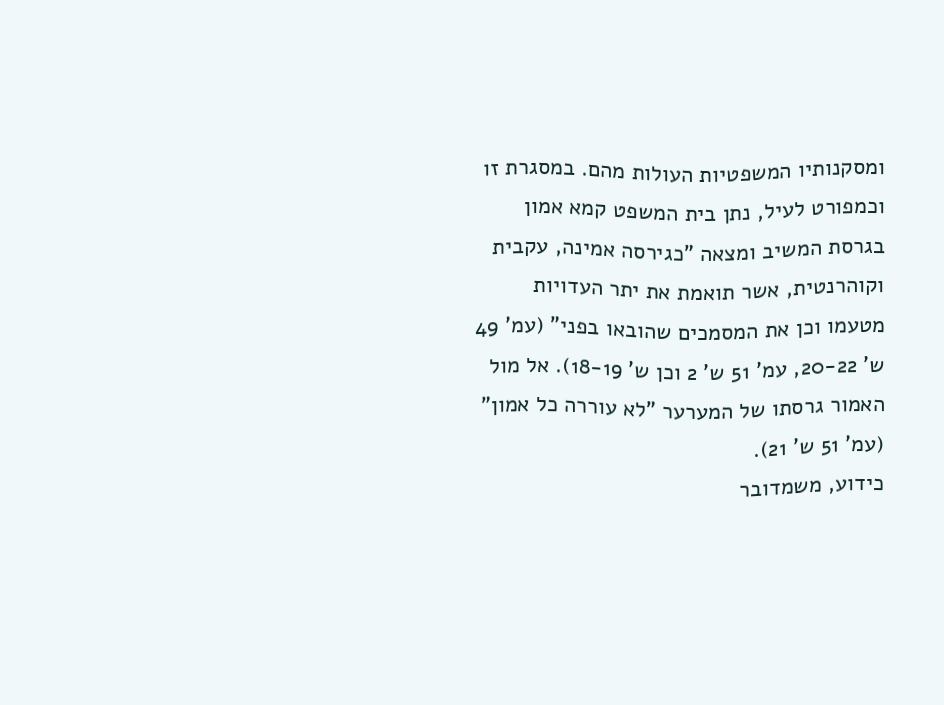ומסקנותיו המשפטיות העולות מהם. במסגרת זו וכמפורט לעיל, נתן בית המשפט קמא אמון בגרסת המשיב ומצאה "כגירסה אמינה, עקבית וקוהרנטית, אשר תואמת את יתר העדויות מטעמו וכן את המסמכים שהובאו בפני" (עמ' 49 ש' 20-22, עמ' 51 ש' 2 וכן ש' 18-19). אל מול האמור גרסתו של המערער "לא עוררה כל אמון" (עמ' 51 ש' 21).
כידוע, משמדובר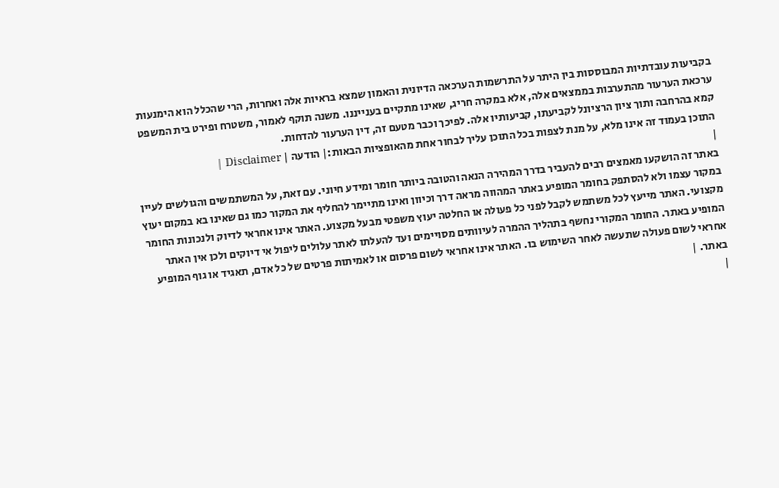בקביעות עובדתיות המבוססות בין היתר על התרשמות הערכאה הדיונית והאמון שמצא בראיות אלה ואחרות, הרי שהכלל הוא הימנעות ערכאת הערעור מהתערבות בממצאים אלה, אלא במקרה חריג, שאינו מתקיים בענייננו. משנה תוקף לאמור, משטרח ופירט בית המשפט קמא בהרחבה ותוך ציון הרציונל לקביעתו, קביעותיו אלה. לפיכך וכבר מטעם זה, דין הערעור להדחות.
התוכן בעמוד זה אינו מלא, על מנת לצפות בכל התוכן עליך לבחור אחת מהאופציות הבאות:| הודעה | Disclaimer |
|
באתר זה הושקעו מאמצים רבים להעביר בדרך המהירה הנאה והטובה ביותר חומר ומידע חיוני. עם זאת, על המשתמשים והגולשים לעיין במקור עצמו ולא להסתפק בחומר המופיע באתר המהווה מראה דרך וכיוון ואינו מתיימר להחליף את המקור כמו גם שאינו בא במקום יעוץ מקצועי. האתר מייעץ לכל משתמש לקבל לפני כל פעולה או החלטה יעוץ משפטי מבעל מקצוע. האתר אינו אחראי לדיוק ולנכונות החומר המופיע באתר. החומר המקורי נחשף בתהליך ההמרה לעיוותים מסויימים ועד להעלתו לאתר עלולים ליפול אי דיוקים ולכן אין האתר אחראי לשום פעולה שתעשה לאחר השימוש בו. האתר אינו אחראי לשום פרסום או לאמיתות פרטים של כל אדם, תאגיד או גוף המופיע באתר. |
|